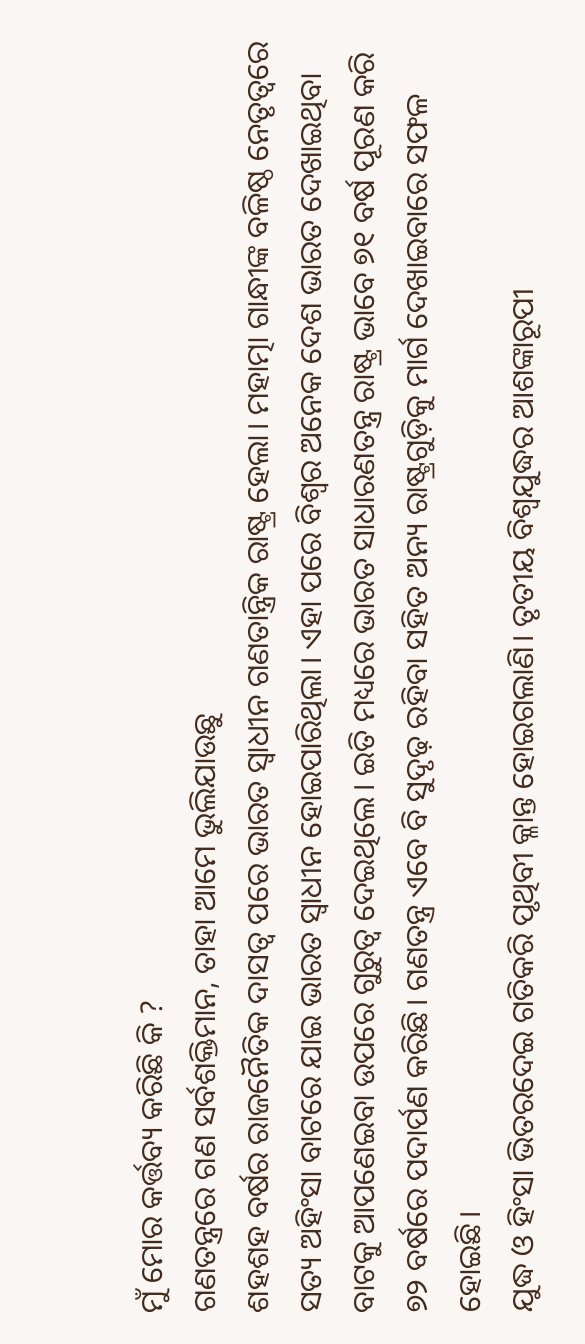ମୁଁ ମୋର କର୍ତ୍ତବ୍ୟ କରିଛି କି ?
ଗଣତନ୍ତ୍ରରେ ଗଣ ସର୍ବଶକ୍ତିମାନ, ତାହା ଆମେ ଭୁଲିଯାଉଛୁ
ଶହଶହ ବର୍ଷର ରାଜନୈତିକ ଦାସତ୍ୱ ପରେ ଭାରତ ସ୍ୱାଧୀନ ଗଣତାନ୍ତ୍ରିକ ରାଷ୍ଟ୍ର ହେଲା। ମହାତ୍ମା ଗାନ୍ଧୀଙ୍କ ବଳିଷ୍ଠ ନେତୃତ୍ୱରେ ସତ୍ୟ ଅହିଂସା ବାଟରେ ଯାଇ ଭାରତ ସ୍ୱାଧୀନ ହୋଇପାରିଥିଲା। ଏହା ପରେ ବିଶ୍ୱର ଅନେକ ଦେଶ ଭାରତ ଦେଖାଇଥିବା ବାଟକୁ ଆପଣେଇବା ଉପରେ ଗୁରୁତ୍ୱ ଦେଇଥିଲେ। ଇତି ମଧ୍ୟରେ ଭାରତ ସାଧାରଣତନ୍ତ୍ର ରାଷ୍ଟ୍ର ଭାବେ ୭୧ ବର୍ଷ ପୂରଣ କରି ୭୨ ବର୍ଷରେ ପଦାର୍ପଣ କରିଛି। ଗଣତନ୍ତ୍ର ଏବେ ବି ସୁଦୃଢ଼ ରହିବା ସହିତ ଅନ୍ୟ ରାଷ୍ଟ୍ରଗୁଡ଼ିକୁ ମାର୍ଗ ଦେଖାଇବାରେ ସଫଳ ହୋଇଛି।
ଯୁଦ୍ଧ ଓ ହିଂସା ଭିତରଦେଇ ଗତିକରି ପୃଥିବୀ କ୍ଳାନ୍ତ ହୋଇଗଲାଣି। ତୃତୀୟ ବିଶ୍ୱଯୁଦ୍ଧର ଆଶଙ୍କାରୂପୀ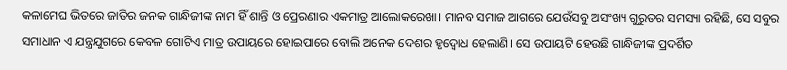କଳାମେଘ ଭିତରେ ଜାତିର ଜନକ ଗାନ୍ଧିଜୀଙ୍କ ନାମ ହିଁ ଶାନ୍ତି ଓ ପ୍ରେରଣାର ଏକମାତ୍ର ଆଲୋକରେଖା। ମାନବ ସମାଜ ଆଗରେ ଯେଉଁସବୁ ଅସଂଖ୍ୟ ଗୁରୁତର ସମସ୍ୟା ରହିଛି, ସେ ସବୁର ସମାଧାନ ଏ ଯନ୍ତ୍ରଯୁଗରେ କେବଳ ଗୋଟିଏ ମାତ୍ର ଉପାୟରେ ହୋଇପାରେ ବୋଲି ଅନେକ ଦେଶର ହୃଦ୍ବୋଧ ହେଲାଣି। ସେ ଉପାୟଟି ହେଉଛି ଗାନ୍ଧିଜୀଙ୍କ ପ୍ରଦର୍ଶିତ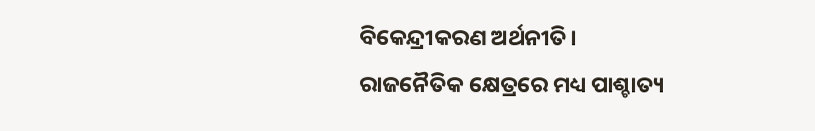ବିକେନ୍ଦ୍ରୀକରଣ ଅର୍ଥନୀତି।
ରାଜନୈତିକ କ୍ଷେତ୍ରରେ ମଧ୍ୟ ପାଶ୍ଚାତ୍ୟ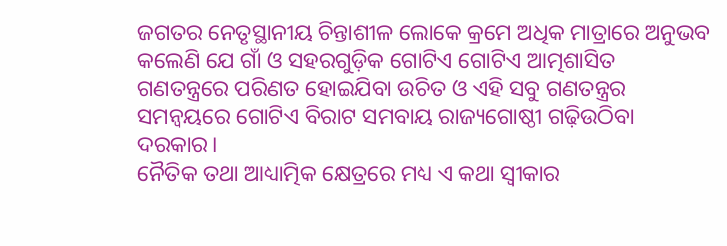ଜଗତର ନେତୃସ୍ଥାନୀୟ ଚିନ୍ତାଶୀଳ ଲୋକେ କ୍ରମେ ଅଧିକ ମାତ୍ରାରେ ଅନୁଭବ କଲେଣି ଯେ ଗାଁ ଓ ସହରଗୁଡ଼ିକ ଗୋଟିଏ ଗୋଟିଏ ଆତ୍ମଶାସିତ ଗଣତନ୍ତ୍ରରେ ପରିଣତ ହୋଇଯିବା ଉଚିତ ଓ ଏହି ସବୁ ଗଣତନ୍ତ୍ରର ସମନ୍ୱୟରେ ଗୋଟିଏ ବିରାଟ ସମବାୟ ରାଜ୍ୟଗୋଷ୍ଠୀ ଗଢ଼ିଉଠିବା ଦରକାର।
ନୈତିକ ତଥା ଆଧ୍ୟାତ୍ମିକ କ୍ଷେତ୍ରରେ ମଧ୍ୟ ଏ କଥା ସ୍ୱୀକାର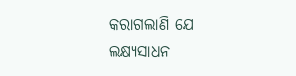କରାଗଲାଣି ଯେ ଲକ୍ଷ୍ୟସାଧନ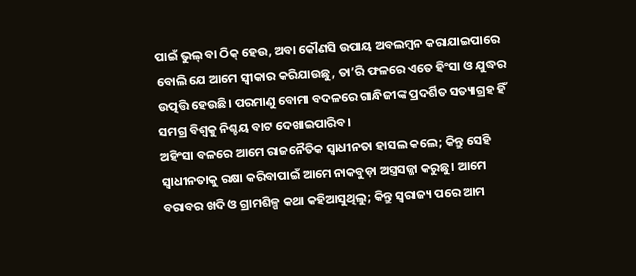ପାଇଁ ଭୁଲ୍ ବା ଠିକ୍ ହେଉ, ଅବା କୌଣସି ଉପାୟ ଅବଲମ୍ବନ କରାଯାଇପାରେ ବୋଲି ଯେ ଆମେ ସ୍ୱୀକାର କରିଯାଉଛୁ, ତା’ରି ଫଳରେ ଏତେ ହିଂସା ଓ ଯୁଦ୍ଧର ଉତ୍ପତ୍ତି ହେଉଛି। ପରମାଣୁ ବୋମା ବଦଳରେ ଗାନ୍ଧିଜୀଙ୍କ ପ୍ରଦର୍ଶିତ ସତ୍ୟାଗ୍ରହ ହିଁ ସମଗ୍ର ବିଶ୍ୱକୁ ନିଶ୍ଚୟ ବାଟ ଦେଖାଇପାରିବ।
ଅହିଂସା ବଳରେ ଆମେ ରାଜନୈତିକ ସ୍ୱାଧୀନତା ହାସଲ କଲେ; କିନ୍ତୁ ସେହି ସ୍ୱାଧୀନତାକୁ ରକ୍ଷା କରିବାପାଇଁ ଆମେ ନାକବୁଡ଼ା ଅସ୍ତ୍ରସଜ୍ଜା କରୁଛୁ। ଆମେ ବରାବର ଖଦି ଓ ଗ୍ରାମଶିଳ୍ପ କଥା କହିଆସୁଥିଲୁ; କିନ୍ତୁ ସ୍ୱରାଜ୍ୟ ପରେ ଆମ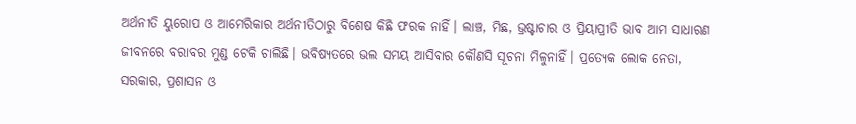ଅର୍ଥନୀତି ୟୁରୋପ ଓ ଆମେରିକାର ଅର୍ଥନୀତିଠାରୁ ବିଶେଷ କିଛି ଫରକ ନାହିଁ। ଲାଞ୍ଚ, ମିଛ, ଭ୍ରଷ୍ଟାଚାର ଓ ପ୍ରିୟାପ୍ରୀତି ଭାବ ଆମ ସାଧାରଣ ଜୀବନରେ ବରାବର ମୁଣ୍ଡ ଟେକି ଚାଲିଛି। ଭବିଷ୍ୟତରେ ଭଲ ସମୟ ଆସିବାର କୌଣସି ସୂଚନା ମିଳୁନାହିଁ। ପ୍ରତ୍ୟେକ ଲୋକ ନେତା, ସରକାର, ପ୍ରଶାସନ ଓ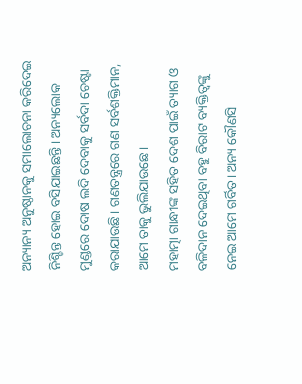ଅନ୍ୟାନ୍ୟ ଅନୁଷ୍ଠାନକୁ ସମାଲୋଚନା କରିଦେଇ ନିଶ୍ଚିନ୍ତ ହୋଇ ବସିଯାଇଛନ୍ତି। ଅନ୍ୟଲୋକ ମୁଣ୍ଡରେ ଦୋଷ ଲଦି ଦେବାକୁ ସର୍ବଦା ଚେଷ୍ଟା କରାଯାଉଛି। ଗଣତନ୍ତ୍ରରେ ଗଣ ସର୍ବଶକ୍ତିମାନ, ଆମେ ତାକୁ ଭୁଲିଯାଉଛେ।
ମହାତ୍ମା ଗାନ୍ଧୀଙ୍କ ସହିତ ଦେଶ ପାଇଁ ତ୍ୟାଗ ଓ ବଳିଦାନ ଦେଇଥିବା ବହୁ ବିରାଟ ବ୍ୟକ୍ତିତ୍ୱଙ୍କୁ ନେଇ ଆମେ ଗର୍ବିତ। ଅନ୍ୟ କୌଣସି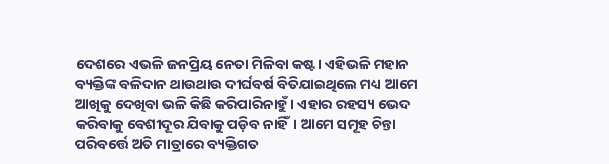ଦେଶରେ ଏଭଳି ଜନପ୍ରିୟ ନେତା ମିଳିବା କଷ୍ଟ। ଏହିଭଳି ମହାନ ବ୍ୟକ୍ତିଙ୍କ ବଳିଦାନ ଥାଉଥାଉ ଦୀର୍ଘବର୍ଷ ବିତିଯାଇଥିଲେ ମଧ୍ୟ ଆମେ ଆଖିକୁ ଦେଖିବା ଭଳି କିଛି କରିପାରିନାହୁଁ। ଏହାର ରହସ୍ୟ ଭେଦ କରିବାକୁ ବେଶୀଦୂର ଯିବାକୁ ପଡ଼ିବ ନାହିଁ। ଆମେ ସମୂହ ଚିନ୍ତା ପରିବର୍ତ୍ତେ ଅତି ମାତ୍ରାରେ ବ୍ୟକ୍ତିଗତ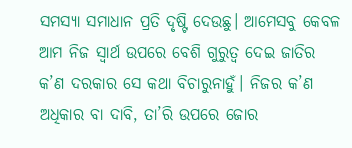ସମସ୍ୟା ସମାଧାନ ପ୍ରତି ଦୃଷ୍ଟି ଦେଉଛୁ। ଆମେସବୁ କେବଳ ଆମ ନିଜ ସ୍ୱାର୍ଥ ଉପରେ ବେଶି ଗୁରୁତ୍ୱ ଦେଇ ଜାତିର କ’ଣ ଦରକାର ସେ କଥା ବିଚାରୁନାହୁଁ। ନିଜର କ’ଣ ଅଧିକାର ବା ଦାବି, ତା’ରି ଉପରେ ଜୋର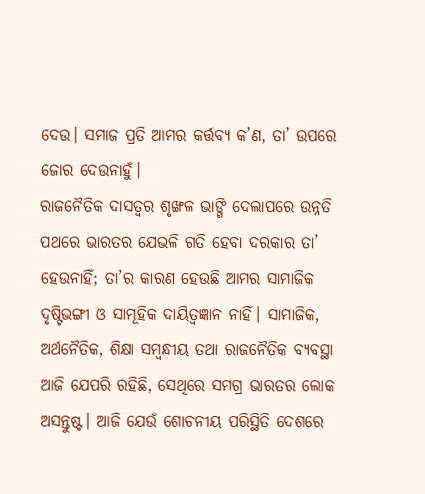ଦେଉ। ସମାଜ ପ୍ରତି ଆମର କର୍ତ୍ତବ୍ୟ କ’ଣ, ତା’ ଉପରେ ଜୋର ଦେଉନାହୁଁ।
ରାଜନୈତିକ ଦାସତ୍ୱର ଶୃଙ୍ଖଳ ଭାଙ୍ଗି ଦେଲାପରେ ଉନ୍ନତି ପଥରେ ଭାରତର ଯେଭଳି ଗତି ହେବା ଦରକାର ତା’ ହେଉନାହିଁ; ତା’ର କାରଣ ହେଉଛି ଆମର ସାମାଜିକ ଦୃଷ୍ଟିଭଙ୍ଗୀ ଓ ସାମୂହିକ ଦାୟିତ୍ୱଜ୍ଞାନ ନାହିଁ। ସାମାଜିକ, ଅର୍ଥନୈତିକ, ଶିକ୍ଷା ସମ୍ବନ୍ଧୀୟ ତଥା ରାଜନୈତିକ ବ୍ୟବସ୍ଥା ଆଜି ଯେପରି ରହିଛି, ସେଥିରେ ସମଗ୍ର ଭାରତର ଲୋକ ଅସନ୍ତୁଷ୍ଟ। ଆଜି ଯେଉଁ ଶୋଚନୀୟ ପରିସ୍ଥିତି ଦେଶରେ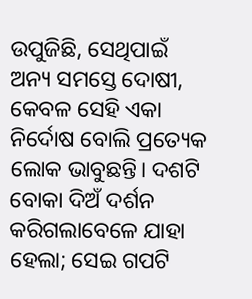ଉପୁଜିଛି, ସେଥିପାଇଁ ଅନ୍ୟ ସମସ୍ତେ ଦୋଷୀ, କେବଳ ସେହି ଏକା ନିର୍ଦୋଷ ବୋଲି ପ୍ରତ୍ୟେକ ଲୋକ ଭାବୁଛନ୍ତି। ଦଶଟି ବୋକା ଦିଅଁ ଦର୍ଶନ କରିଗଲାବେଳେ ଯାହା ହେଲା; ସେଇ ଗପଟି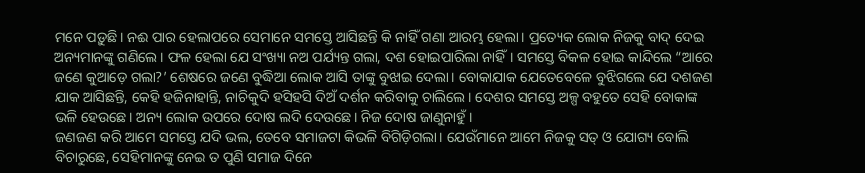ମନେ ପଡ଼ୁଛି। ନଈ ପାର ହେଲାପରେ ସେମାନେ ସମସ୍ତେ ଆସିଛନ୍ତି କି ନାହିଁ ଗଣା ଆରମ୍ଭ ହେଲା। ପ୍ରତ୍ୟେକ ଲୋକ ନିଜକୁ ବାଦ୍ ଦେଇ ଅନ୍ୟମାନଙ୍କୁ ଗଣିଲେ। ଫଳ ହେଲା ଯେ ସଂଖ୍ୟା ନଅ ପର୍ଯ୍ୟନ୍ତ ଗଲା, ଦଶ ହୋଇପାରିଲା ନାହିଁ। ସମସ୍ତେ ବିକଳ ହୋଇ କାନ୍ଦିଲେ “ଆରେ ଜଣେ କୁଆଡ଼େ ଗଲା?’ ଶେଷରେ ଜଣେ ବୁଦ୍ଧିଆ ଲୋକ ଆସି ତାଙ୍କୁ ବୁଝାଇ ଦେଲା। ବୋକାଯାକ ଯେତେବେଳେ ବୁଝିଗଲେ ଯେ ଦଶଜଣ ଯାକ ଆସିଛନ୍ତି, କେହି ହଜିନାହାନ୍ତି, ନାଚିକୁଦି ହସିହସି ଦିଅଁ ଦର୍ଶନ କରିବାକୁ ଚାଲିଲେ। ଦେଶର ସମସ୍ତେ ଅଳ୍ପ ବହୁତେ ସେହି ବୋକାଙ୍କ ଭଳି ହେଉଛେ। ଅନ୍ୟ ଲୋକ ଉପରେ ଦୋଷ ଲଦି ଦେଉଛେ। ନିଜ ଦୋଷ ଜାଣୁନାହୁଁ।
ଜଣଜଣ କରି ଆମେ ସମସ୍ତେ ଯଦି ଭଲ, ତେବେ ସମାଜଟା କିଭଳି ବିଗିଡ଼ିଗଲା। ଯେଉଁମାନେ ଆମେ ନିଜକୁ ସତ୍ ଓ ଯୋଗ୍ୟ ବୋଲି ବିଚାରୁଛେ, ସେହିମାନଙ୍କୁ ନେଇ ତ ପୁଣି ସମାଜ ଦିନେ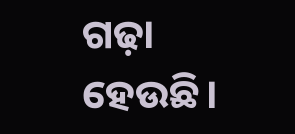ଗଢ଼ା ହେଉଛି।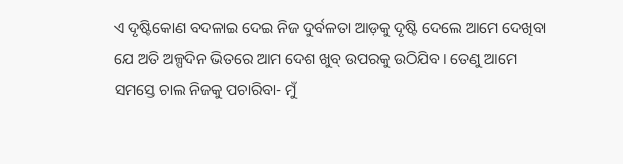ଏ ଦୃଷ୍ଟିକୋଣ ବଦଳାଇ ଦେଇ ନିଜ ଦୁର୍ବଳତା ଆଡ଼କୁ ଦୃଷ୍ଟି ଦେଲେ ଆମେ ଦେଖିବା ଯେ ଅତି ଅଳ୍ପଦିନ ଭିତରେ ଆମ ଦେଶ ଖୁବ୍ ଉପରକୁ ଉଠିଯିବ। ତେଣୁ ଆମେ ସମସ୍ତେ ଚାଲ ନିଜକୁ ପଚାରିବା- ମୁଁ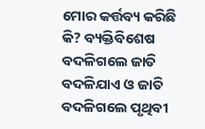ମୋର କର୍ତ୍ତବ୍ୟ କରିଛି କି? ବ୍ୟକ୍ତିବିଶେଷ ବଦଳିଗଲେ ଜାତି ବଦଳିଯାଏ ଓ ଜାତି ବଦଳିଗଲେ ପୃଥିବୀ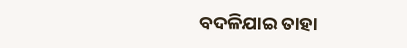ବଦଳିଯାଇ ତାହା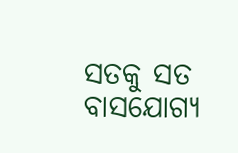ସତକୁ ସତ ବାସଯୋଗ୍ୟ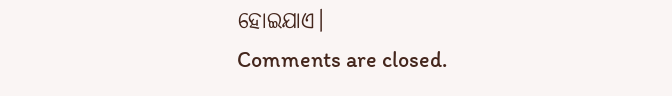ହୋଇଯାଏ।
Comments are closed.